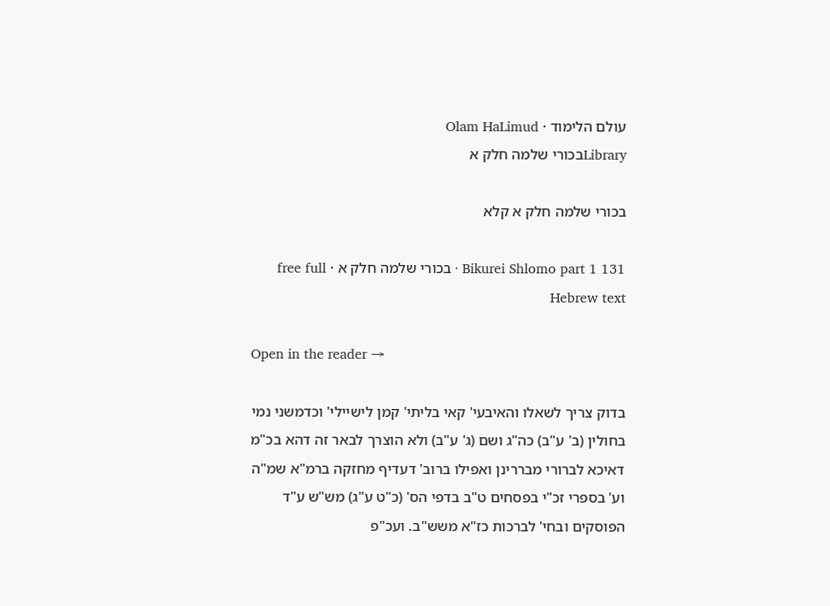עולם הלימוד · Olam HaLimud
Libraryבכורי שלמה חלק א

בכורי שלמה חלק א קלא

Bikurei Shlomo part 1 131 · בכורי שלמה חלק א · free full Hebrew text

Open in the reader →

בדוק צריך לשאלו והאיבעי' קאי בליתי' קמן לישיילי' וכדמשני נמי בחולין (ב' ע"ב) כה"ג ושם (ג' ע"ב) ולא הוצרך לבאר זה דהא בכ"מ דאיכא לברורי מבררינן ואפילו ברוב' דעדיף מחזקה ברמ"א שמ"ה וע' בספרי זכ"י בפסחים ט"ב בדפי הס' (כ"ט ע"ג) מש"ש ע"ד הפוסקים ובחי' לברכות כז"א משש"ב. ועכ"פ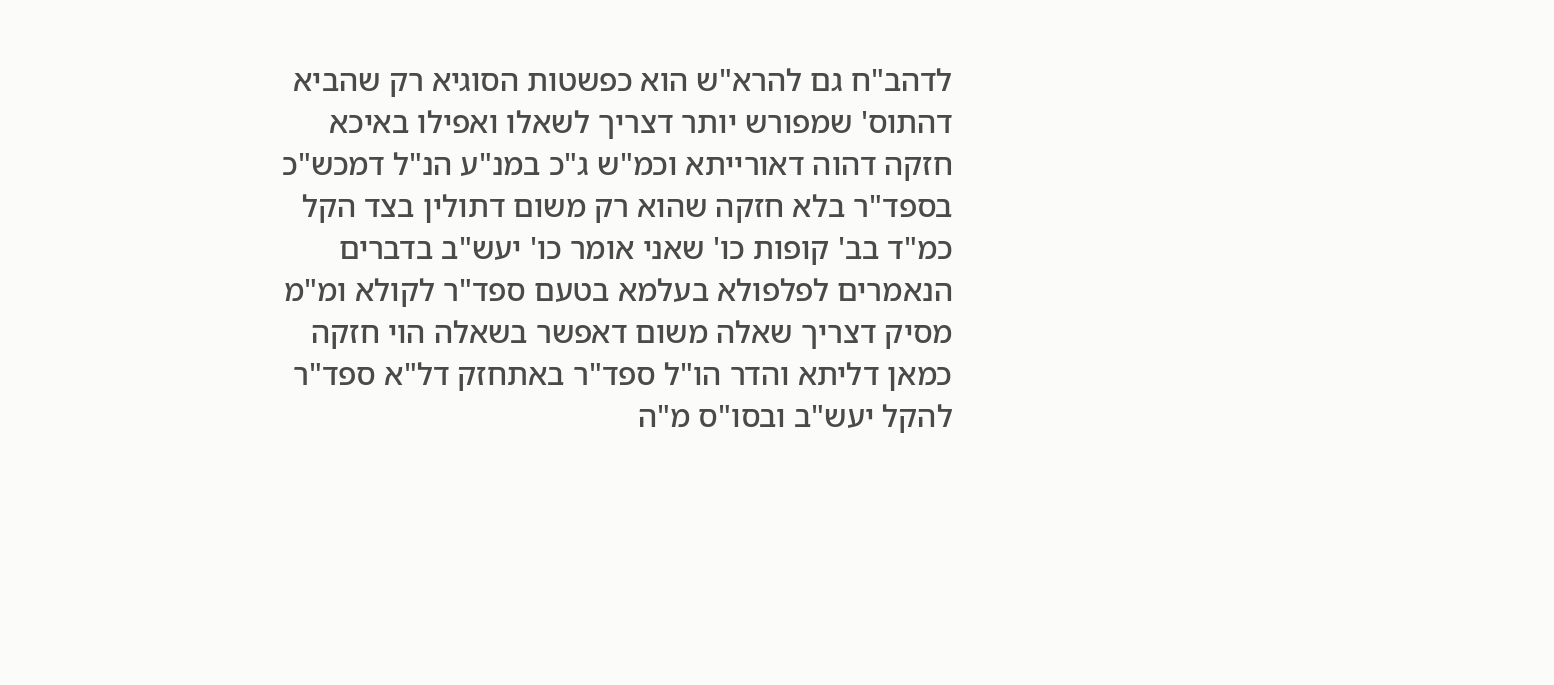לדהב"ח גם להרא"ש הוא כפשטות הסוגיא רק שהביא דהתוס' שמפורש יותר דצריך לשאלו ואפילו באיכא חזקה דהוה דאורייתא וכמ"ש ג"כ במנ"ע הנ"ל דמכש"כ בספד"ר בלא חזקה שהוא רק משום דתולין בצד הקל כמ"ד בב' קופות כו' שאני אומר כו' יעש"ב בדברים הנאמרים לפלפולא בעלמא בטעם ספד"ר לקולא ומ"מ מסיק דצריך שאלה משום דאפשר בשאלה הוי חזקה כמאן דליתא והדר הו"ל ספד"ר באתחזק דל"א ספד"ר להקל יעש"ב ובסו"ס מ"ה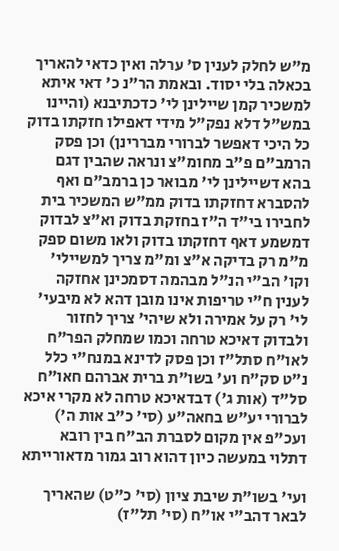מ"ש לחלק לענין ס' ערלה ואין כדאי להאריך בכאלה בלי יסוד. ובאמת הר"נ כ' דאי איתא למשכיר קמן שיילינן לי' כדכתיבנא (והיינו במש"ל דלא נפק"ל מידי דאפילו חזקתו בדוק כל היכי דאפשר לברורי מבררינן) וכן פסק הרמב"ם פ"ב מחומ"צ ונראה שהבין דגם בהא דשיילינן לי' מבואר כן ברמב"ם ואף להסברא דחזקתו בדוק ממ"ש המשכיר בית לחבירו בי"ד ה"ז בחזקת בדוק וא"צ לבדוק דמשמע דאף דחזקתו בדוק ולאו משום ספק מ"מ רק בדיקה א"צ ומ"מ צריך למשיילי' וקו' הב"י הנ"ל מבהמה דסמכינן אחזקה לענין ח"י טריפות אינו מובן דהא לא מיבעי' לי' רק על אמירה ולא שיהי' צריך לחזור ולבדוק דאיכא טרחה וכמו שמחלק הפר"ח לאו"ח סתל"ז וכן פסק לדינא במנח"י כלל נ"ט סק"ח וע' בשו"ת ברית אברהם חאו"ח סל"ד (אות ג') דבדאיכא טרחה לא מקרי איכא לברורי יע"ש בחאה"ע (סי' כ"ב אות ה') ועכ"פ אין מקום לסברת הב"ח בין רובא דתלוי במעשה כיון דהוא רוב גמור מדאורייתא

ועי' בשו"ת שיבת ציון (סי' כ"ט) שהאריך לבאר דהב"י או"ח (סי' תל"ז)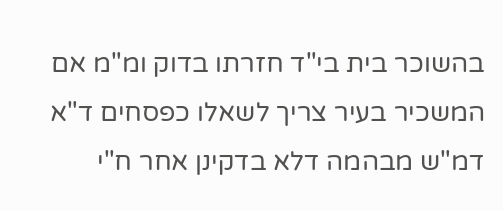בהשוכר בית בי"ד חזרתו בדוק ומ"מ אם המשכיר בעיר צריך לשאלו כפסחים ד"א דמ"ש מבהמה דלא בדקינן אחר ח"י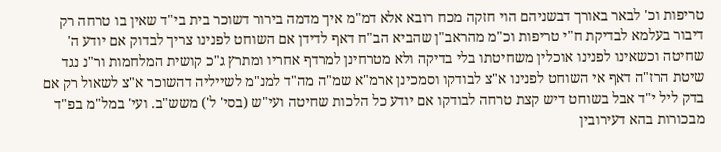טריפות וכ' לבאר באורך דבשניהם הוי חזקה מכח רובא אלא דמ"מ איך מדמה בירור דשוכר בית בי"ד שאין בו טרחה רק דיבור בעלמא לבדיקת ח"י טריפות וכ"מ מהראב"ן שהביא הב"ח דאף לדידן אם השוחט לפנינו צריך לבדוק אם יודע ה' שחיטה וכשאינו לפנינו אוכלין משחיטתו בלי בדיקה ולא מטרחינן למרדף אחריו ומתרץ ג"כ קושית המלחמות ור"נ נגד שיטת הרז"ה דאף אי השוחט לפנינו א"צ לבודקו וסמכינן ארמ"א שמ"ה מה"ד למנ"מ לשייליה דהשוכר א"צ לשאול רק אם בדק ליל י"ד אבל בשוחט דיש קצת טרחה לבודקו אם יודע כל הלכות שחיטה ועי"ש (בסי' ל') משש"ב. ועי' במל"מ בפ"ד מבכורות בהא דעירובין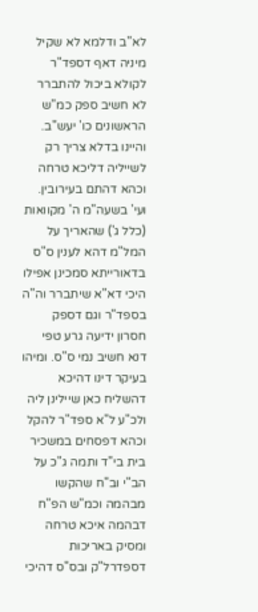לא"ב ודלמא לא שקיל מיניה דאף דספד"ר לקולא ביכול להתברר לא חשיב ספק כמ"ש הראשונים כו' יעש"ב. והיינו בדלא צריך רק לשייליה דליכא טרחה וכהא דהתם בעירובין. ועי' בשעה"מ ה' מקוואות (כלל ג') שהאריך על המל"מ דהא לענין ס"ס בדאורייתא סמכינן אפילו היכי דא"א שיתברר וה"ה בספד"ר וגם דספק חסרון ידיעה גרע טפי דנא חשיב נמי ס"ס. ומיהו בעיקר דינו דהיכא דהשליח כאן שיילינן ליה ולכ"ע ל"א ספד"ר להקל וכהא דפסחים במשכיר בית בי"ד ותמה ג"כ על הב"י וב"ח שהקשו מבהמה וכמ"ש הפ"ח דבהמה איכא טרחה ומסיק באריכות דספדרל"ק ובס"ס דהיכי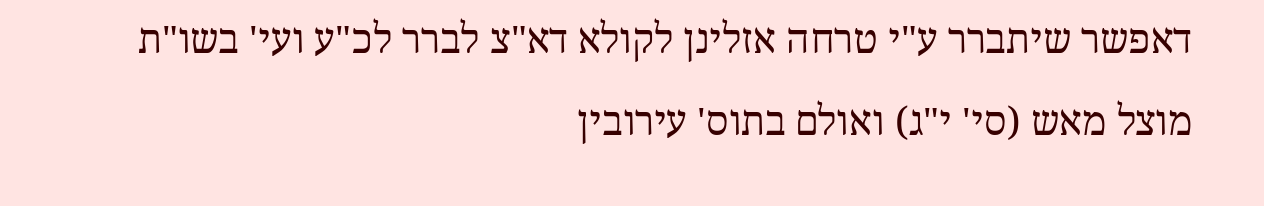דאפשר שיתברר ע"י טרחה אזלינן לקולא דא"צ לברר לכ"ע ועי' בשו"ת מוצל מאש (סי' י"ג) ואולם בתוס' עירובין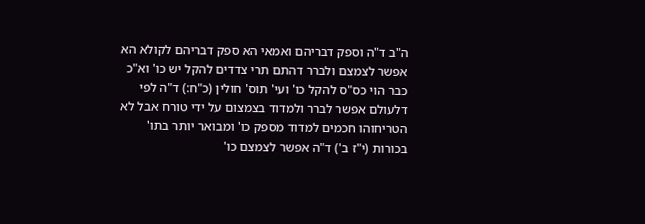ה"ב ד"ה וספק דבריהם ואמאי הא ספק דבריהם לקולא הא אפשר לצמצם ולברר דהתם תרי צדדים להקל יש כו' וא"כ כבר הוי כס"ס להקל כו' ועי' תוס' חולין (כ"ח:) ד"ה לפי דלעולם אפשר לברר ולמדוד בצמצום על ידי טורח אבל לא הטריחוהו חכמים למדוד מספק כו' ומבואר יותר בתו' בכורות (י"ז ב') ד"ה אפשר לצמצם כו'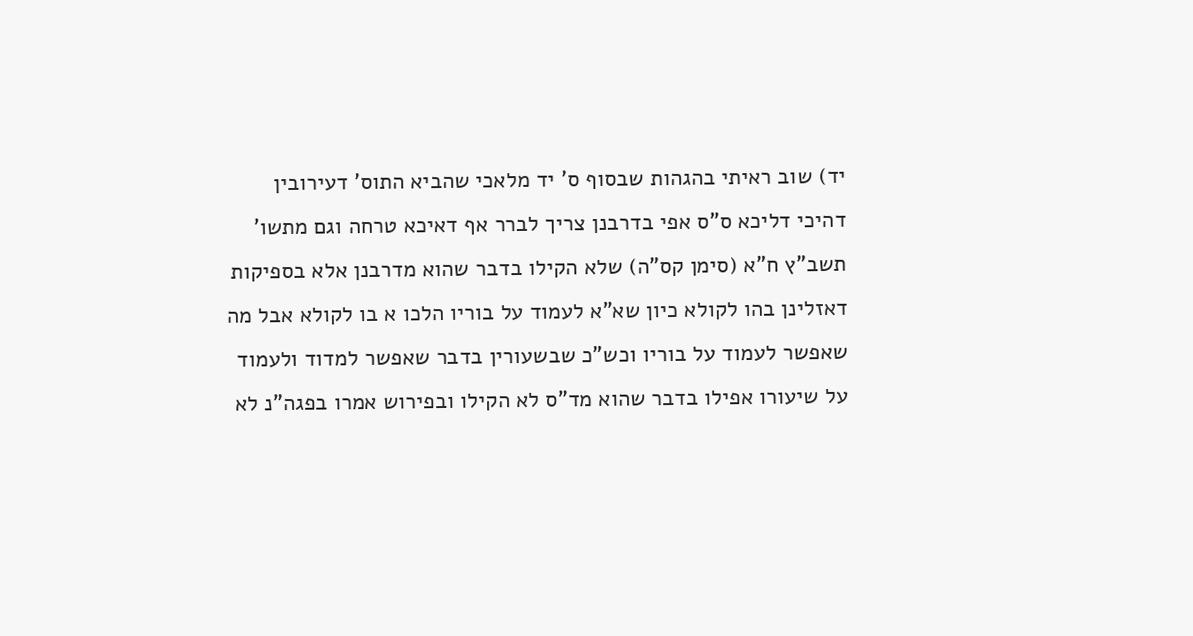יד) שוב ראיתי בהגהות שבסוף ס' יד מלאכי שהביא התוס' דעירובין דהיכי דליכא ס"ס אפי בדרבנן צריך לברר אף דאיכא טרחה וגם מתשו' תשב"ץ ח"א (סימן קס"ה) שלא הקילו בדבר שהוא מדרבנן אלא בספיקות דאזלינן בהו לקולא כיון שא"א לעמוד על בוריו הלכו א בו לקולא אבל מה שאפשר לעמוד על בוריו וכש"כ שבשעורין בדבר שאפשר למדוד ולעמוד על שיעורו אפילו בדבר שהוא מד"ס לא הקילו ובפירוש אמרו בפגה"נ לא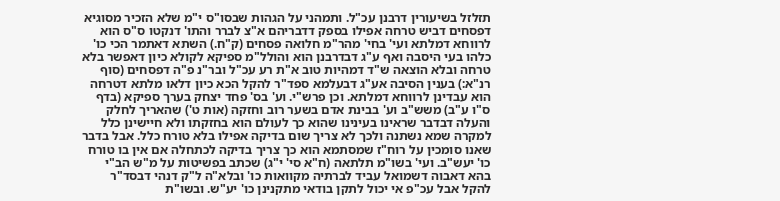תזלזל בשיעורין דרבנן עכ"ל. ותמהני על הגהות שבסו"ס י"מ שלא הזכיר מסוגיא דפסחים דביש טרחה אפילו בספק דדבריהם א"צ לברר והתו' דנקטו ס"ס הוא לרווחא דמלתא ועי' בחי' מהר"מ חלואה פסחים (ק"ח.) השתא דאתמר הכי כו' כלהו בעי היסבה ואף ע"ג דבדרבנן הוא והולל"מ ספיקא לקולא כיון דאפשר בלא טרחה ובלא הוצאה ש"ד דמהיות טוב א"ת רע עכ"ל ובר"נ פ"ה דפסחים (סוף רנ"א:) בענין הסיבה אע"ג דבעלמא ספד"ר להקל הכא כיון דלאו מלתא דטרחה הוא עבדינן לרווחא דמלתא. וכן פרש"י. וע' בס' פחד יצחק בערך ספיקא (בדף ס"ו ע"ב) משש"ב וע' בבינת אדם בשער רוב וחזקה (אות ט') שהאריך לחלק והעלה דבדבר שראינו בעינינו שהוא כך לעולם הוא בחזקתו ולא חיישינן כלל למקרה שמא נשתנה ולכך לא צריך שום בדיקה אפילו בלא טורח כלל. אבל בדבר שאנו סומכין על רוח"ז שמסתמא הוא כך צריך בדיקה לכתחלה אם אין בו טורח כו' יעש"ב. ועי' בשו"מ תלתאה (ח"א סי' י"ג) שכתב בפשיטות על מ"ש הב"י בהא דאבוה דשמואל עביד לברתיה מקוואות כו' ובלא"ה ל"ק דנהי דבסד"ר להקל אבל עכ"פ אי יכול לתקן בודאי מתקנינן כו' יע"ש. ובשו"ת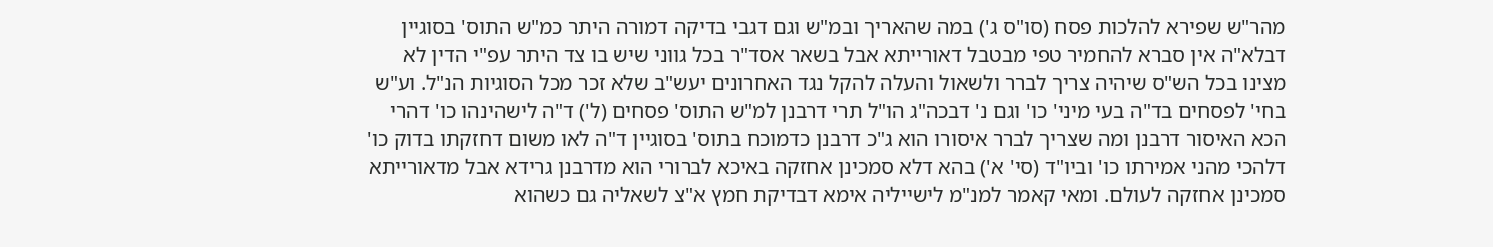מהר"ש שפירא להלכות פסח (סו"ס ג') במה שהאריך ובמ"ש וגם דגבי בדיקה דמורה היתר כמ"ש התוס' בסוגיין דבלא"ה אין סברא להחמיר טפי מבטבל דאורייתא אבל בשאר אסד"ר בכל גווני שיש בו צד היתר עפ"י הדין לא מצינו בכל הש"ס שיהיה צריך לברר ולשאול והעלה להקל נגד האחרונים יעש"ב שלא זכר מכל הסוגיות הנ"ל. וע"ש בחי' לפסחים בד"ה בעי מיני' כו' וגם נ' דבכה"ג הו"ל תרי דרבנן למ"ש התוס' פסחים (ל') ד"ה לישהינהו כו' דהרי הכא האיסור דרבנן ומה שצריך לברר איסורו הוא ג"כ דרבנן כדמוכח בתוס' בסוגיין ד"ה לאו משום דחזקתו בדוק כו' דלהכי מהני אמירתו כו' וביו"ד (סי' א') בהא דלא סמכינן אחזקה באיכא לברורי הוא מדרבנן גרידא אבל מדאורייתא סמכינן אחזקה לעולם. ומאי קאמר למנ"מ לישייליה אימא דבדיקת חמץ א"צ לשאליה גם כשהוא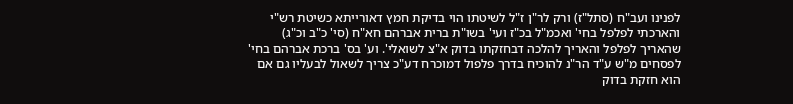לפנינו ועב"ח (סתל"ז) ורק לר"ן ז"ל לשיטתו הוי בדיקת חמץ דאורייתא כשיטת רש"י והארכתי לפלפל בחי' ואכמ"ל בכ"ז ועי' בשו"ת ברית אברהם חא"ח (סי' כ"ב וכ"ג) שהאריך לפלפל והאריך להלכה דבחזקתו בדוק א"צ לשואלי'. וע' בס' ברכת אברהם בחי' לפסחים מ"ש ע"ד הר"נ להוכיח בדרך פלפול דמוכרח דע"כ צריך לשאול לבעליו גם אם הוא חזקת בדוק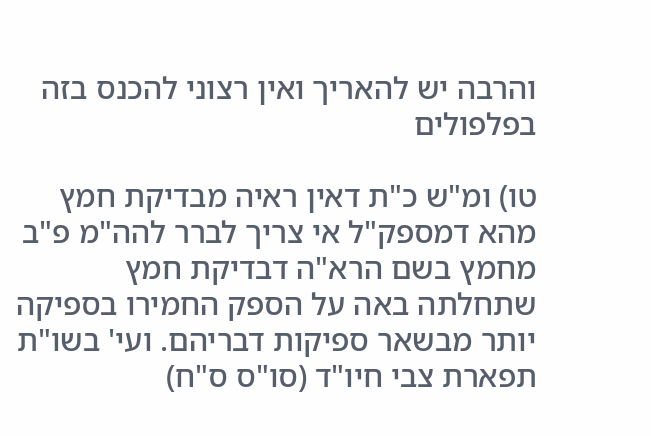והרבה יש להאריך ואין רצוני להכנס בזה בפלפולים

טו) ומ"ש כ"ת דאין ראיה מבדיקת חמץ מהא דמספק"ל אי צריך לברר להה"מ פ"ב מחמץ בשם הרא"ה דבדיקת חמץ שתחלתה באה על הספק החמירו בספיקה יותר מבשאר ספיקות דבריהם. ועי' בשו"ת תפארת צבי חיו"ד (סו"ס ס"ח)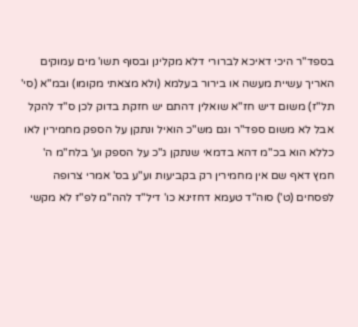בספד"ר היכי דאיכא לברורי דלא מקלינן ובסוף תשו' מים עמוקים האריך עשיית מעשה או בירור בעלמא (ולא מצאתי מקומו) ובמ"א (סי' תל"ז) משום דיש חז"א שואלין דהתם יש חזקת בדוק לכן ס"ד להקל אבל לא משום ספד"ר וגם מש"כ הואיל ונתקן על הספק מחמירין לאו כללא הוא בכ"מ דהא בדמאי שנתקן ג"כ על הספק וע' בלח"מ ה' חמץ דאף שם אין מחמירין רק בקביעות וע"ע בס' אמרי צרופה לפסחים (ט') סוה"ד טעמא דחזינא כו' דיל"ד להה"מ לפ"ז לא מקשי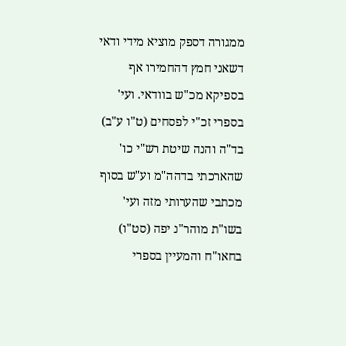ממגורה דספק מוציא מידי ודאי דשאני חמץ דהחמירו אף בספיקא מכ"ש בוודאי. ועי' בספרי זכ"י לפסחים (ט"ו ע"ב) בד"ה והנה שיטת רש"י כו' שהארכתי בדהה"מ וע"ש בסוף מכתבי שהערותי מזה ועי' בשו"ת מוהר"נ יפה (סט"ו) בחאו"ח והמעיין בספרי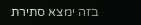בזה ימצא סתירת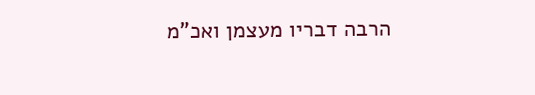הרבה דבריו מעצמן ואכ"מ